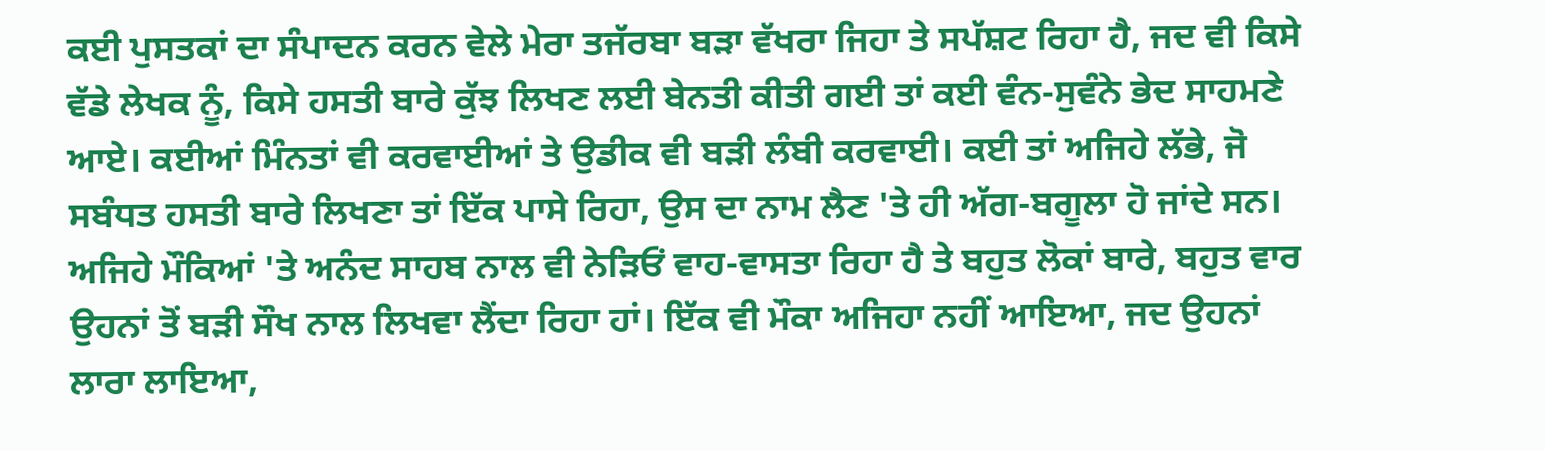ਕਈ ਪੁਸਤਕਾਂ ਦਾ ਸੰਪਾਦਨ ਕਰਨ ਵੇਲੇ ਮੇਰਾ ਤਜੱਰਬਾ ਬੜਾ ਵੱਖਰਾ ਜਿਹਾ ਤੇ ਸਪੱਸ਼ਟ ਰਿਹਾ ਹੈ, ਜਦ ਵੀ ਕਿਸੇ ਵੱਡੇ ਲੇਖਕ ਨੂੰ, ਕਿਸੇ ਹਸਤੀ ਬਾਰੇ ਕੁੱਝ ਲਿਖਣ ਲਈ ਬੇਨਤੀ ਕੀਤੀ ਗਈ ਤਾਂ ਕਈ ਵੰਨ-ਸੁਵੰਨੇ ਭੇਦ ਸਾਹਮਣੇ ਆਏ। ਕਈਆਂ ਮਿੰਨਤਾਂ ਵੀ ਕਰਵਾਈਆਂ ਤੇ ਉਡੀਕ ਵੀ ਬੜੀ ਲੰਬੀ ਕਰਵਾਈ। ਕਈ ਤਾਂ ਅਜਿਹੇ ਲੱਭੇ, ਜੋ ਸਬੰਧਤ ਹਸਤੀ ਬਾਰੇ ਲਿਖਣਾ ਤਾਂ ਇੱਕ ਪਾਸੇ ਰਿਹਾ, ਉਸ ਦਾ ਨਾਮ ਲੈਣ 'ਤੇ ਹੀ ਅੱਗ-ਬਗੂਲਾ ਹੋ ਜਾਂਦੇ ਸਨ। ਅਜਿਹੇ ਮੌਕਿਆਂ 'ਤੇ ਅਨੰਦ ਸਾਹਬ ਨਾਲ ਵੀ ਨੇੜਿਓਂ ਵਾਹ-ਵਾਸਤਾ ਰਿਹਾ ਹੈ ਤੇ ਬਹੁਤ ਲੋਕਾਂ ਬਾਰੇ, ਬਹੁਤ ਵਾਰ ਉਹਨਾਂ ਤੋਂ ਬੜੀ ਸੌਖ ਨਾਲ ਲਿਖਵਾ ਲੈਂਦਾ ਰਿਹਾ ਹਾਂ। ਇੱਕ ਵੀ ਮੌਕਾ ਅਜਿਹਾ ਨਹੀਂ ਆਇਆ, ਜਦ ਉਹਨਾਂ ਲਾਰਾ ਲਾਇਆ,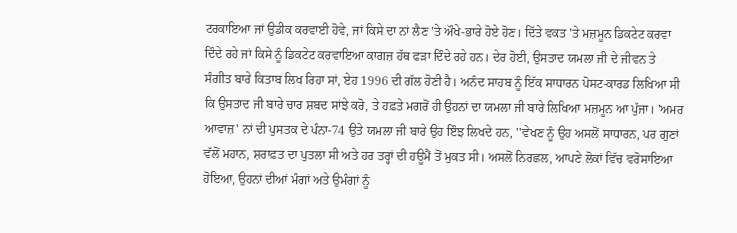ਟਰਕਾਇਆ ਜਾਂ ਉਡੀਕ ਕਰਵਾਈ ਹੋਵੇ, ਜਾਂ ਕਿਸੇ ਦਾ ਨਾਂ ਲੈਣ 'ਤੇ ਔਖੇ-ਭਾਰੇ ਹੋਏ ਹੋਣ। ਦਿੱਤੇ ਵਕਤ 'ਤੇ ਮਜ਼ਮੂਨ ਡਿਕਟੇਟ ਕਰਵਾ ਦਿੰਦੇ ਰਹੇ ਜਾਂ ਕਿਸੇ ਨੂੰ ਡਿਕਟੇਟ ਕਰਵਾਇਆ ਕਾਗਜ਼ ਹੱਥ ਫੜਾ ਦਿੰਦੇ ਰਹੇ ਹਨ। ਦੇਰ ਹੋਈ, ਉਸਤਾਦ ਯਮਲਾ ਜੀ ਦੇ ਜੀਵਨ ਤੇ ਸੰਗੀਤ ਬਾਰੇ ਕਿਤਾਬ ਲਿਖ ਰਿਹਾ ਸਾਂ, ਏਹ 1996 ਦੀ ਗੱਲ ਹੋਣੀ ਹੈ। ਅਨੰਦ ਸਾਹਬ ਨੂੰ ਇੱਕ ਸਾਧਾਰਨ ਪੋਸਟ-ਕਾਰਡ ਲਿਖਿਆ ਸੀ ਕਿ ਉਸਤਾਦ ਜੀ ਬਾਰੇ ਚਾਰ ਸ਼ਬਦ ਸਾਂਝੇ ਕਰੋ, ਤੇ ਹਫ਼ਤੇ ਮਗਰੋਂ ਹੀ ਉਹਨਾਂ ਦਾ ਯਮਲਾ ਜੀ ਬਾਰੇ ਲਿਖਿਆ ਮਜ਼ਮੂਨ ਆ ਪੁੱਜਾ। 'ਅਮਰ ਆਵਾਜ਼' ਨਾਂ ਦੀ ਪੁਸਤਕ ਦੇ ਪੰਨਾ-74 ਉਤੇ ਯਮਲਾ ਜੀ ਬਾਰੇ ਉਹ ਇੰਝ ਲਿਖਦੇ ਹਨ, ''ਵੇਖਣ ਨੂੰ ਉਹ ਅਸਲੋਂ ਸਾਧਾਰਨ, ਪਰ ਗੁਣਾਂ ਵੱਲੋਂ ਮਹਾਨ, ਸ਼ਰਾਫ਼ਤ ਦਾ ਪੁਤਲਾ ਸੀ ਅਤੇ ਹਰ ਤਰ੍ਹਾਂ ਦੀ ਹਊਮੈਂ ਤੋਂ ਮੁਕਤ ਸੀ। ਅਸਲੋਂ ਨਿਰਛਲ, ਆਪਣੇ ਲੋਕਾਂ ਵਿੱਚ ਵਰੋਸਾਇਆ ਹੋਇਆ, ਉਹਨਾਂ ਦੀਆਂ ਮੰਗਾਂ ਅਤੇ ਉਮੰਗਾਂ ਨੂੰ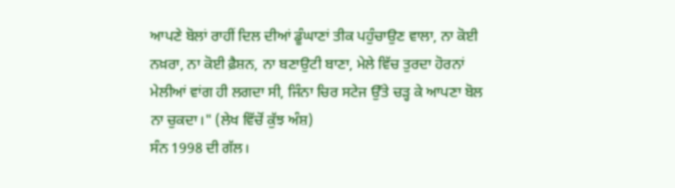ਆਪਣੇ ਬੋਲਾਂ ਰਾਹੀਂ ਦਿਲ ਦੀਆਂ ਡੂੰਘਾਣਾਂ ਤੀਕ ਪਹੁੰਚਾਉਣ ਵਾਲਾ, ਨਾ ਕੋਈ ਨਖ਼ਰਾ, ਨਾ ਕੋਈ ਫ਼ੈਸ਼ਨ, ਨਾ ਬਣਾਉਟੀ ਬਾਣਾ, ਮੇਲੇ ਵਿੱਚ ਤੁਰਦਾ ਹੋਰਨਾਂ ਮੇਲੀਆਂ ਵਾਂਗ ਹੀ ਲਗਦਾ ਸੀ, ਜਿੰਨਾ ਚਿਰ ਸਟੇਜ ਉੱਤੇ ਚੜ੍ਹ ਕੇ ਆਪਣਾ ਬੋਲ ਨਾ ਚੁਕਦਾ।" (ਲੇਖ ਵਿੱਚੋਂ ਕੁੱਝ ਅੰਸ਼)
ਸੰਨ 1998 ਦੀ ਗੱਲ।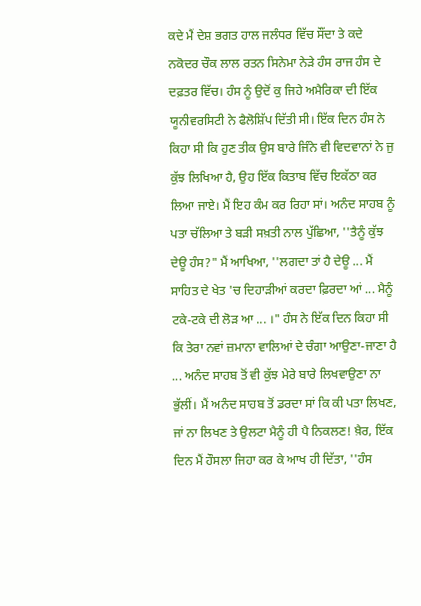ਕਦੇ ਮੈਂ ਦੇਸ਼ ਭਗਤ ਹਾਲ ਜਲੰਧਰ ਵਿੱਚ ਸੌਂਦਾ ਤੇ ਕਦੇ ਨਕੋਦਰ ਚੌਕ ਲਾਲ ਰਤਨ ਸਿਨੇਮਾ ਨੇੜੇ ਹੰਸ ਰਾਜ ਹੰਸ ਦੇ ਦਫ਼ਤਰ ਵਿੱਚ। ਹੰਸ ਨੂੰ ਉਦੋਂ ਕੁ ਜਿਹੇ ਅਮੈਰਿਕਾ ਦੀ ਇੱਕ ਯੂਨੀਵਰਸਿਟੀ ਨੇ ਫੈਲੋਸ਼ਿੱਪ ਦਿੱਤੀ ਸੀ। ਇੱਕ ਦਿਨ ਹੰਸ ਨੇ ਕਿਹਾ ਸੀ ਕਿ ਹੁਣ ਤੀਕ ਉਸ ਬਾਰੇ ਜਿੰਨੇ ਵੀ ਵਿਦਵਾਨਾਂ ਨੇ ਜੁ ਕੁੱਝ ਲਿਖਿਆ ਹੈ, ਉਹ ਇੱਕ ਕਿਤਾਬ ਵਿੱਚ ਇਕੱਠਾ ਕਰ ਲਿਆ ਜਾਏ। ਮੈਂ ਇਹ ਕੰਮ ਕਰ ਰਿਹਾ ਸਾਂ। ਅਨੰਦ ਸਾਹਬ ਨੂੰ ਪਤਾ ਚੱਲਿਆ ਤੇ ਬੜੀ ਸਖ਼ਤੀ ਨਾਲ ਪੁੱਛਿਆ, ''ਤੈਨੂੰ ਕੁੱਝ ਦੇਊ ਹੰਸ?" ਮੈਂ ਆਖਿਆ, ''ਲਗਦਾ ਤਾਂ ਹੈ ਦੇਊ ... ਮੈਂ ਸਾਹਿਤ ਦੇ ਖੇਤ 'ਚ ਦਿਹਾੜੀਆਂ ਕਰਦਾ ਫ਼ਿਰਦਾ ਆਂ ... ਮੈਨੂੰ ਟਕੇ-ਟਕੇ ਦੀ ਲੋੜ ਆ ... ।" ਹੰਸ ਨੇ ਇੱਕ ਦਿਨ ਕਿਹਾ ਸੀ ਕਿ ਤੇਰਾ ਨਵਾਂ ਜ਼ਮਾਨਾ ਵਾਲਿਆਂ ਦੇ ਚੰਗਾ ਆਉਣਾ-ਜਾਣਾ ਹੈ ... ਅਨੰਦ ਸਾਹਬ ਤੋਂ ਵੀ ਕੁੱਝ ਮੇਰੇ ਬਾਰੇ ਲਿਖਵਾਉਣਾ ਨਾ ਭੁੱਲੀਂ। ਮੈਂ ਅਨੰਦ ਸਾਹਬ ਤੋਂ ਡਰਦਾ ਸਾਂ ਕਿ ਕੀ ਪਤਾ ਲਿਖਣ, ਜਾਂ ਨਾ ਲਿਖਣ ਤੇ ਉਲਟਾ ਮੈਨੂੰ ਹੀ ਪੈ ਨਿਕਲਣ! ਖ਼ੈਰ, ਇੱਕ ਦਿਨ ਮੈਂ ਹੌਸਲਾ ਜਿਹਾ ਕਰ ਕੇ ਆਖ ਹੀ ਦਿੱਤਾ, ''ਹੰਸ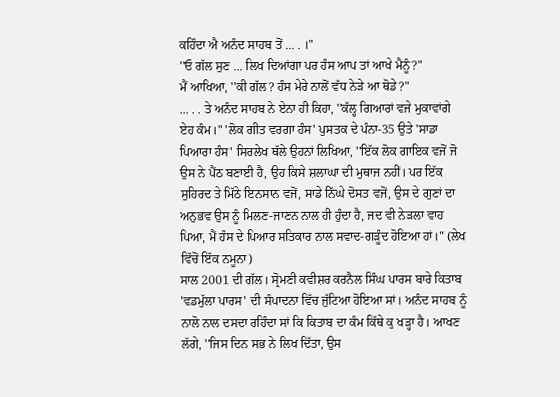ਕਹਿੰਦਾ ਐ ਅਨੰਦ ਸਾਹਬ ਤੋਂ ... . ।"
''ਓ ਗੱਲ ਸੁਣ ... ਲਿਖ ਦਿਆਂਗਾ ਪਰ ਹੰਸ ਆਪ ਤਾਂ ਆਖੇ ਮੈਨੂੰ?"
ਮੈਂ ਆਖਿਆ, ''ਕੀ ਗੱਲ? ਹੰਸ ਮੇਰੇ ਨਾਲੋਂ ਵੱਧ ਨੇੜੇ ਆ ਥੋਡੇ?"
... . . ਤੇ ਅਨੰਦ ਸਾਹਬ ਨੇ ਏਨਾ ਹੀ ਕਿਹਾ, ''ਕੱਲ੍ਹ ਗਿਆਰਾਂ ਵਜੇ ਮੁਕਾਵਾਂਗੇ ਏਹ ਕੰਮ।" 'ਲੋਕ ਗੀਤ ਵਰਗਾ ਹੰਸ' ਪੁਸਤਕ ਦੇ ਪੰਨਾ-35 ਉਤੇ 'ਸਾਡਾ ਪਿਆਰਾ ਹੰਸ' ਸਿਰਲੇਖ ਥੱਲੇ ਉਹਨਾਂ ਲਿਖਿਆ, ''ਇੱਕ ਲੋਕ ਗਾਇਕ ਵਜੋਂ ਜੋ ਉਸ ਨੇ ਪੈਂਠ ਬਣਾਈ ਹੈ, ਉਹ ਕਿਸੇ ਸ਼ਲਾਘਾ ਦੀ ਮੁਥਾਜ ਨਹੀਂ। ਪਰ ਇੱਕ ਸੁਹਿਰਦ ਤੇ ਮਿੱਠੇ ਇਨਸਾਨ ਵਜੋਂ, ਸਾਡੇ ਨਿੱਘੇ ਦੋਸਤ ਵਜੋਂ, ਉਸ ਦੇ ਗੁਣਾਂ ਦਾ ਅਨੁਭਵ ਉਸ ਨੂੰ ਮਿਲਣ-ਜਾਣਨ ਨਾਲ ਹੀ ਹੁੰਦਾ ਹੈ, ਜਦ ਵੀ ਨੇੜਲਾ ਵਾਹ ਪਿਆ, ਮੈਂ ਹੰਸ ਦੇ ਪਿਆਰ ਸਤਿਕਾਰ ਨਾਲ ਸਵਾਦ-ਗੜੂੰਦ ਹੋਇਆ ਹਾਂ।" (ਲੇਖ ਵਿੱਚੋਂ ਇੱਕ ਨਮੂਨਾ)
ਸਾਲ 2001 ਦੀ ਗੱਲ। ਸ੍ਰੋਮਣੀ ਕਵੀਸ਼ਰ ਕਰਨੈਲ ਸਿੰਘ ਪਾਰਸ ਬਾਰੇ ਕਿਤਾਬ 'ਵਡਮੁੱਲਾ ਪਾਰਸ' ਦੀ ਸੰਪਾਦਨਾ ਵਿੱਚ ਜੁੱਟਿਆ ਹੋਇਆ ਸਾਂ। ਅਨੰਦ ਸਾਹਬ ਨੂੰ ਨਾਲੋ ਨਾਲ ਦਸਦਾ ਰਹਿੰਦਾ ਸਾਂ ਕਿ ਕਿਤਾਬ ਦਾ ਕੰਮ ਕਿੱਥੇ ਕੁ ਖੜ੍ਹਾ ਹੈ। ਆਖਣ ਲੱਗੇ, ''ਜਿਸ ਦਿਨ ਸਭ ਨੇ ਲਿਖ ਦਿੱਤਾ, ਉਸ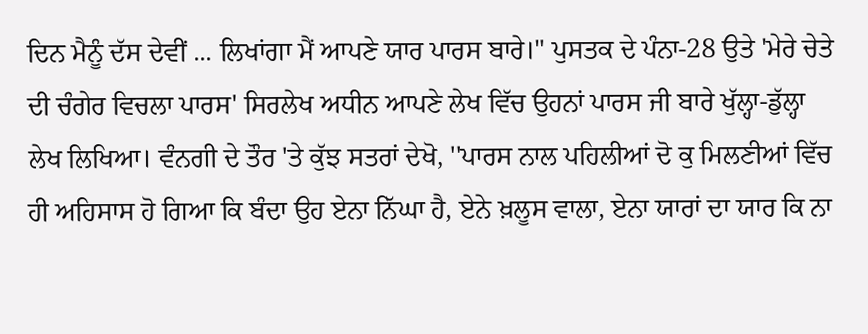ਦਿਨ ਮੈਨੂੰ ਦੱਸ ਦੇਵੀਂ ... ਲਿਖਾਂਗਾ ਮੈਂ ਆਪਣੇ ਯਾਰ ਪਾਰਸ ਬਾਰੇ।" ਪੁਸਤਕ ਦੇ ਪੰਨਾ-28 ਉਤੇ 'ਮੇਰੇ ਚੇਤੇ ਦੀ ਚੰਗੇਰ ਵਿਚਲਾ ਪਾਰਸ' ਸਿਰਲੇਖ ਅਧੀਨ ਆਪਣੇ ਲੇਖ ਵਿੱਚ ਉਹਨਾਂ ਪਾਰਸ ਜੀ ਬਾਰੇ ਖੁੱਲ੍ਹਾ-ਡੁੱਲ੍ਹਾ ਲੇਖ ਲਿਖਿਆ। ਵੰਨਗੀ ਦੇ ਤੌਰ 'ਤੇ ਕੁੱਝ ਸਤਰਾਂ ਦੇਖੋ, ''ਪਾਰਸ ਨਾਲ ਪਹਿਲੀਆਂ ਦੋ ਕੁ ਮਿਲਣੀਆਂ ਵਿੱਚ ਹੀ ਅਹਿਸਾਸ ਹੋ ਗਿਆ ਕਿ ਬੰਦਾ ਉਹ ਏਨਾ ਨਿੱਘਾ ਹੈ, ਏਨੇ ਖ਼ਲੂਸ ਵਾਲਾ, ਏਨਾ ਯਾਰਾਂ ਦਾ ਯਾਰ ਕਿ ਨਾ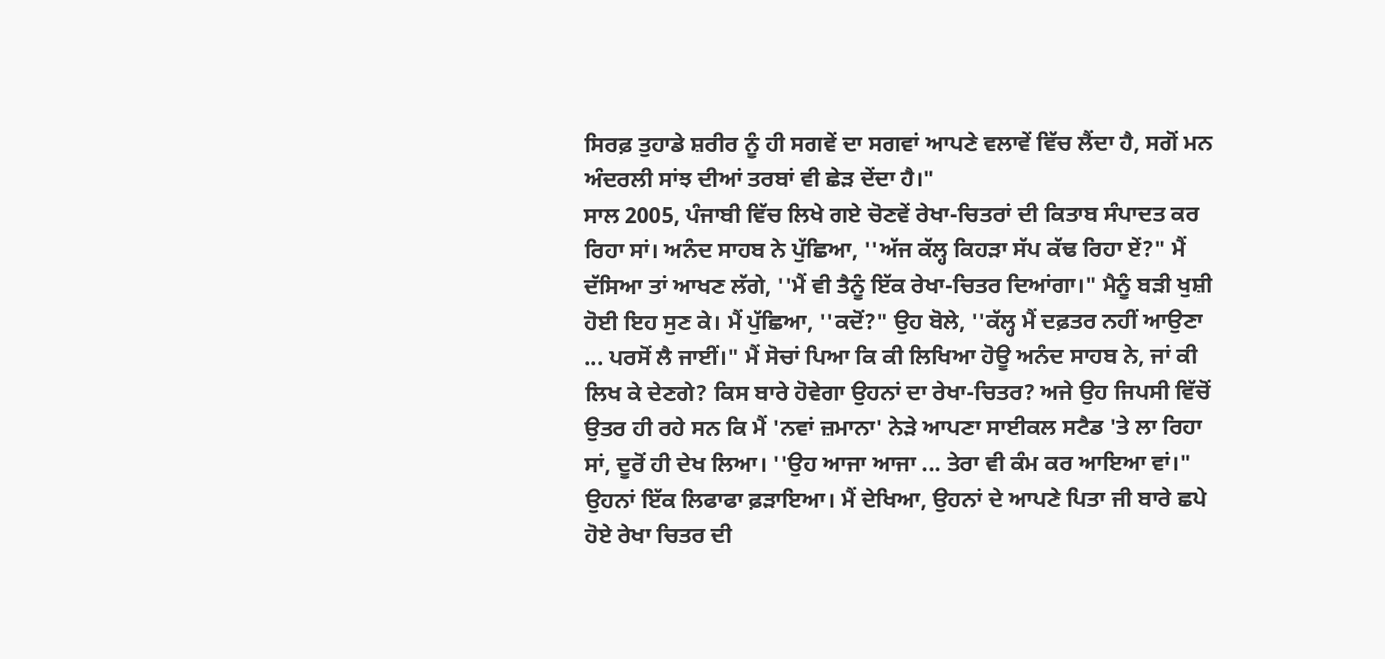ਸਿਰਫ਼ ਤੁਹਾਡੇ ਸ਼ਰੀਰ ਨੂੰ ਹੀ ਸਗਵੇਂ ਦਾ ਸਗਵਾਂ ਆਪਣੇ ਵਲਾਵੇਂ ਵਿੱਚ ਲੈਂਦਾ ਹੈ, ਸਗੋਂ ਮਨ ਅੰਦਰਲੀ ਸਾਂਝ ਦੀਆਂ ਤਰਬਾਂ ਵੀ ਛੇੜ ਦੇਂਦਾ ਹੈ।"
ਸਾਲ 2005, ਪੰਜਾਬੀ ਵਿੱਚ ਲਿਖੇ ਗਏ ਚੋਣਵੇਂ ਰੇਖਾ-ਚਿਤਰਾਂ ਦੀ ਕਿਤਾਬ ਸੰਪਾਦਤ ਕਰ ਰਿਹਾ ਸਾਂ। ਅਨੰਦ ਸਾਹਬ ਨੇ ਪੁੱਛਿਆ, ''ਅੱਜ ਕੱਲ੍ਹ ਕਿਹੜਾ ਸੱਪ ਕੱਢ ਰਿਹਾ ਏਂ?" ਮੈਂ ਦੱਸਿਆ ਤਾਂ ਆਖਣ ਲੱਗੇ, ''ਮੈਂ ਵੀ ਤੈਨੂੰ ਇੱਕ ਰੇਖਾ-ਚਿਤਰ ਦਿਆਂਗਾ।" ਮੈਨੂੰ ਬੜੀ ਖੁਸ਼ੀ ਹੋਈ ਇਹ ਸੁਣ ਕੇ। ਮੈਂ ਪੁੱਛਿਆ, ''ਕਦੋਂ?" ਉਹ ਬੋਲੇ, ''ਕੱਲ੍ਹ ਮੈਂ ਦਫ਼ਤਰ ਨਹੀਂ ਆਉਣਾ ... ਪਰਸੋਂ ਲੈ ਜਾਈਂ।" ਮੈਂ ਸੋਚਾਂ ਪਿਆ ਕਿ ਕੀ ਲਿਖਿਆ ਹੋਊ ਅਨੰਦ ਸਾਹਬ ਨੇ, ਜਾਂ ਕੀ ਲਿਖ ਕੇ ਦੇਣਗੇ? ਕਿਸ ਬਾਰੇ ਹੋਵੇਗਾ ਉਹਨਾਂ ਦਾ ਰੇਖਾ-ਚਿਤਰ? ਅਜੇ ਉਹ ਜਿਪਸੀ ਵਿੱਚੋਂ ਉਤਰ ਹੀ ਰਹੇ ਸਨ ਕਿ ਮੈਂ 'ਨਵਾਂ ਜ਼ਮਾਨਾ' ਨੇੜੇ ਆਪਣਾ ਸਾਈਕਲ ਸਟੈਡ 'ਤੇ ਲਾ ਰਿਹਾ ਸਾਂ, ਦੂਰੋਂ ਹੀ ਦੇਖ ਲਿਆ। ''ਉਹ ਆਜਾ ਆਜਾ ... ਤੇਰਾ ਵੀ ਕੰਮ ਕਰ ਆਇਆ ਵਾਂ।" ਉਹਨਾਂ ਇੱਕ ਲਿਫਾਫਾ ਫ਼ੜਾਇਆ। ਮੈਂ ਦੇਖਿਆ, ਉਹਨਾਂ ਦੇ ਆਪਣੇ ਪਿਤਾ ਜੀ ਬਾਰੇ ਛਪੇ ਹੋਏ ਰੇਖਾ ਚਿਤਰ ਦੀ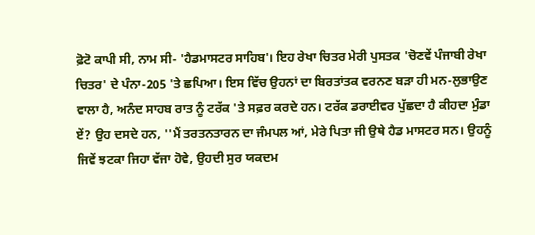ਫ਼ੋਟੋ ਕਾਪੀ ਸੀ, ਨਾਮ ਸੀ- 'ਹੈਡਮਾਸਟਰ ਸਾਹਿਬ'। ਇਹ ਰੇਖਾ ਚਿਤਰ ਮੇਰੀ ਪੁਸਤਕ 'ਚੋਣਵੇਂ ਪੰਜਾਬੀ ਰੇਖਾ ਚਿਤਰ' ਦੇ ਪੰਨਾ-205 'ਤੇ ਛਪਿਆ। ਇਸ ਵਿੱਚ ਉਹਨਾਂ ਦਾ ਬਿਰਤਾਂਤਕ ਵਰਨਣ ਬੜਾ ਹੀ ਮਨ-ਲੁਭਾਉਣ ਵਾਲਾ ਹੈ, ਅਨੰਦ ਸਾਹਬ ਰਾਤ ਨੂੰ ਟਰੱਕ 'ਤੇ ਸਫ਼ਰ ਕਰਦੇ ਹਨ। ਟਰੱਕ ਡਰਾਈਵਰ ਪੁੱਛਦਾ ਹੈ ਕੀਹਦਾ ਮੁੰਡਾ ਏਂ? ਉਹ ਦਸਦੇ ਹਨ, ''ਮੈਂ ਤਰਤਨਤਾਰਨ ਦਾ ਜੰਮਪਲ ਆਂ, ਮੇਰੇ ਪਿਤਾ ਜੀ ਉਥੇ ਹੈਡ ਮਾਸਟਰ ਸਨ। ਉਹਨੂੰ ਜਿਵੇਂ ਝਟਕਾ ਜਿਹਾ ਵੱਜਾ ਹੋਵੇ, ਉਹਦੀ ਸੁਰ ਯਕਦਮ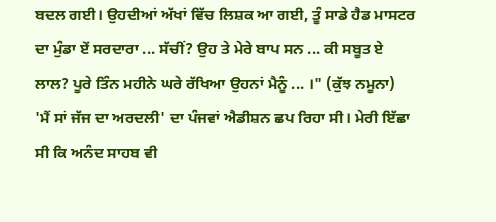ਬਦਲ ਗਈ। ਉਹਦੀਆਂ ਅੱਖਾਂ ਵਿੱਚ ਲਿਸ਼ਕ ਆ ਗਈ, ਤੂੰ ਸਾਡੇ ਹੈਡ ਮਾਸਟਰ ਦਾ ਮੁੰਡਾ ਏਂ ਸਰਦਾਰਾ ... ਸੱਚੀਂ? ਉਹ ਤੇ ਮੇਰੇ ਬਾਪ ਸਨ ... ਕੀ ਸਬੂਤ ਏ ਲਾਲ? ਪੂਰੇ ਤਿੰਨ ਮਹੀਨੇ ਘਰੇ ਰੱਖਿਆ ਉਹਨਾਂ ਮੈਨੂੰ ... ।" (ਕੁੱਝ ਨਮੂਨਾ)
'ਮੈਂ ਸਾਂ ਜੱਜ ਦਾ ਅਰਦਲੀ' ਦਾ ਪੰਜਵਾਂ ਐਡੀਸ਼ਨ ਛਪ ਰਿਹਾ ਸੀ। ਮੇਰੀ ਇੱਛਾ ਸੀ ਕਿ ਅਨੰਦ ਸਾਹਬ ਵੀ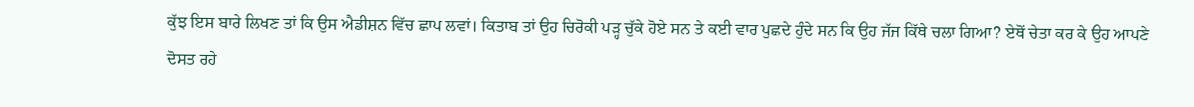ਕੁੱਝ ਇਸ ਬਾਰੇ ਲਿਖਣ ਤਾਂ ਕਿ ਉਸ ਐਡੀਸ਼ਨ ਵਿੱਚ ਛਾਪ ਲਵਾਂ। ਕਿਤਾਬ ਤਾਂ ਉਹ ਚਿਰੋਕੀ ਪੜ੍ਹ ਚੁੱਕੇ ਹੋਏ ਸਨ ਤੇ ਕਈ ਵਾਰ ਪੁਛਦੇ ਹੁੰਦੇ ਸਨ ਕਿ ਉਹ ਜੱਜ ਕਿੱਥੇ ਚਲਾ ਗਿਆ? ਏਥੋਂ ਚੇਤਾ ਕਰ ਕੇ ਉਹ ਆਪਣੇ ਦੋਸਤ ਰਹੇ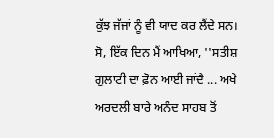ਕੁੱਝ ਜੱਜਾਂ ਨੂੰ ਵੀ ਯਾਦ ਕਰ ਲੈਂਦੇ ਸਨ। ਸੋ, ਇੱਕ ਦਿਨ ਮੈਂ ਆਖਿਆ, ''ਸਤੀਸ਼ ਗੁਲਾਟੀ ਦਾ ਫ਼ੋਨ ਆਈ ਜਾਂਦੈ ... ਅਖੇ ਅਰਦਲੀ ਬਾਰੇ ਅਨੰਦ ਸਾਹਬ ਤੋਂ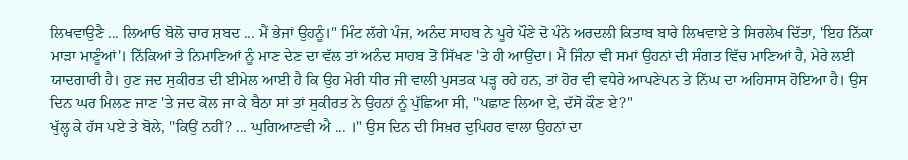ਲਿਖਵਾਉਣੈ ... ਲਿਆਓ ਬੋਲੋ ਚਾਰ ਸ਼ਬਦ ... ਮੈਂ ਭੇਜਾਂ ਉਹਨੂੰ।" ਮਿੰਟ ਲੱਗੇ ਪੰਜ, ਅਨੰਦ ਸਾਹਬ ਨੇ ਪੂਰੇ ਪੌਣੇ ਦੋ ਪੰਨੇ ਅਰਦਲੀ ਕਿਤਾਬ ਬਾਰੇ ਲਿਖਵਾਏ ਤੇ ਸਿਰਲੇਖ ਦਿੱਤਾ, 'ਇਹ ਨਿੱਕਾ ਮਾੜਾ ਮਾਣੂੰਆਂ'। ਨਿੱਕਿਆਂ ਤੇ ਨਿਮਾਣਿਆਂ ਨੂੰ ਮਾਣ ਦੇਣ ਦਾ ਵੱਲ ਤਾਂ ਅਨੰਦ ਸਾਹਬ ਤੋਂ ਸਿੱਖਣ 'ਤੇ ਹੀ ਆਉਂਦਾ। ਮੈਂ ਜਿੰਨਾ ਵੀ ਸਮਾਂ ਉਹਨਾਂ ਦੀ ਸੰਗਤ ਵਿੱਚ ਮਾਣਿਆਂ ਹੈ, ਮੇਰੇ ਲਈ ਯਾਦਗਾਰੀ ਹੈ। ਹੁਣ ਜਦ ਸੁਕੀਰਤ ਦੀ ਈਮੇਲ ਆਈ ਹੈ ਕਿ ਉਹ ਮੇਰੀ ਧੀਰ ਜੀ ਵਾਲੀ ਪੁਸਤਕ ਪੜ੍ਹ ਰਹੇ ਹਨ, ਤਾਂ ਹੋਰ ਵੀ ਵਧੇਰੇ ਆਪਣੇਪਨ ਤੇ ਨਿੱਘ ਦਾ ਅਹਿਸਾਸ ਹੋਇਆ ਹੈ। ਉਸ ਦਿਨ ਘਰ ਮਿਲਣ ਜਾਣ 'ਤੇ ਜਦ ਕੋਲ ਜਾ ਕੇ ਬੈਠਾ ਸਾਂ ਤਾਂ ਸੁਕੀਰਤ ਨੇ ਉਹਨਾਂ ਨੂੰ ਪੁੱਛਿਆ ਸੀ, ''ਪਛਾਣ ਲਿਆ ਏ, ਦੱਸੋ ਕੌਣ ਏ?"
ਖੁੱਲ੍ਹ ਕੇ ਹੱਸ ਪਏ ਤੇ ਬੋਲੇ, ''ਕਿਉਂ ਨਹੀਂ? ... ਘੁਗਿਆਣਵੀ ਐ ... ।" ਉਸ ਦਿਨ ਦੀ ਸਿਖ਼ਰ ਦੁਪਿਹਰ ਵਾਲਾ ਉਹਨਾਂ ਦਾ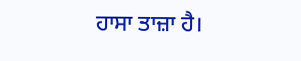ਹਾਸਾ ਤਾਜ਼ਾ ਹੈ।